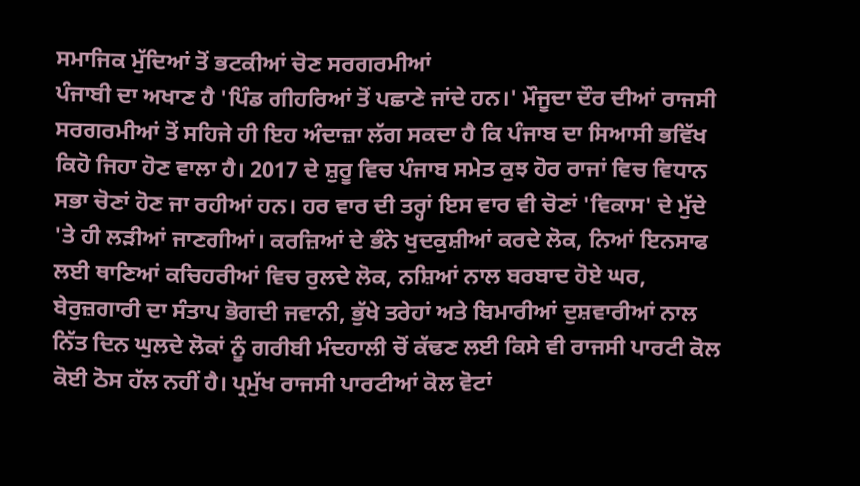ਸਮਾਜਿਕ ਮੁੱਦਿਆਂ ਤੋਂ ਭਟਕੀਆਂ ਚੋਣ ਸਰਗਰਮੀਆਂ
ਪੰਜਾਬੀ ਦਾ ਅਖਾਣ ਹੈ 'ਪਿੰਡ ਗੀਹਰਿਆਂ ਤੋਂ ਪਛਾਣੇ ਜਾਂਦੇ ਹਨ।' ਮੌਜੂਦਾ ਦੌਰ ਦੀਆਂ ਰਾਜਸੀ ਸਰਗਰਮੀਆਂ ਤੋਂ ਸਹਿਜੇ ਹੀ ਇਹ ਅੰਦਾਜ਼ਾ ਲੱਗ ਸਕਦਾ ਹੈ ਕਿ ਪੰਜਾਬ ਦਾ ਸਿਆਸੀ ਭਵਿੱਖ ਕਿਹੋ ਜਿਹਾ ਹੋਣ ਵਾਲਾ ਹੈ। 2017 ਦੇ ਸ਼ੁਰੂ ਵਿਚ ਪੰਜਾਬ ਸਮੇਤ ਕੁਝ ਹੋਰ ਰਾਜਾਂ ਵਿਚ ਵਿਧਾਨ ਸਭਾ ਚੋਣਾਂ ਹੋਣ ਜਾ ਰਹੀਆਂ ਹਨ। ਹਰ ਵਾਰ ਦੀ ਤਰ੍ਹਾਂ ਇਸ ਵਾਰ ਵੀ ਚੋਣਾਂ 'ਵਿਕਾਸ' ਦੇ ਮੁੱਦੇ 'ਤੇ ਹੀ ਲੜੀਆਂ ਜਾਣਗੀਆਂ। ਕਰਜ਼ਿਆਂ ਦੇ ਭੰਨੇ ਖੁਦਕੁਸ਼ੀਆਂ ਕਰਦੇ ਲੋਕ, ਨਿਆਂ ਇਨਸਾਫ ਲਈ ਥਾਣਿਆਂ ਕਚਿਹਰੀਆਂ ਵਿਚ ਰੁਲਦੇ ਲੋਕ, ਨਸ਼ਿਆਂ ਨਾਲ ਬਰਬਾਦ ਹੋਏ ਘਰ, ਬੇਰੁਜ਼ਗਾਰੀ ਦਾ ਸੰਤਾਪ ਭੋਗਦੀ ਜਵਾਨੀ, ਭੁੱਖੇ ਤਰੇਹਾਂ ਅਤੇ ਬਿਮਾਰੀਆਂ ਦੁਸ਼ਵਾਰੀਆਂ ਨਾਲ ਨਿੱਤ ਦਿਨ ਘੁਲਦੇ ਲੋਕਾਂ ਨੂੰ ਗਰੀਬੀ ਮੰਦਹਾਲੀ ਚੋਂ ਕੱਢਣ ਲਈ ਕਿਸੇ ਵੀ ਰਾਜਸੀ ਪਾਰਟੀ ਕੋਲ ਕੋਈ ਠੋਸ ਹੱਲ ਨਹੀਂ ਹੈ। ਪ੍ਰਮੁੱਖ ਰਾਜਸੀ ਪਾਰਟੀਆਂ ਕੋਲ ਵੋਟਾਂ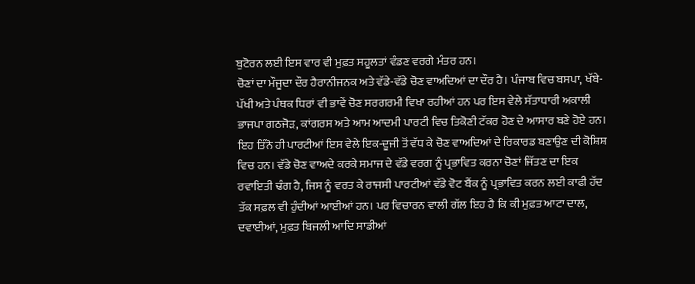ਬੁਟੋਰਨ ਲਈ ਇਸ ਵਾਰ ਵੀ ਮੁਫ਼ਤ ਸਹੂਲਤਾਂ ਵੰਡਣ ਵਰਗੇ ਮੰਤਰ ਹਨ।
ਚੋਣਾਂ ਦਾ ਮੌਜੂਦਾ ਦੌਰ ਹੈਰਾਨੀਜਨਕ ਅਤੇ ਵੱਡੇ-ਵੱਡੇ ਚੋਣ ਵਾਅਦਿਆਂ ਦਾ ਦੌਰ ਹੈ। ਪੰਜਾਬ ਵਿਚ ਬਸਪਾ, ਖੱਬੇ-ਪੱਖੀ ਅਤੇ ਪੰਥਕ ਧਿਰਾਂ ਵੀ ਭਾਵੇਂ ਚੋਣ ਸਰਗਰਮੀ ਵਿਖਾ ਰਹੀਆਂ ਹਨ ਪਰ ਇਸ ਵੇਲੇ ਸੱਤਾਧਾਰੀ ਅਕਾਲੀ ਭਾਜਪਾ ਗਠਜੋੜ, ਕਾਂਗਰਸ ਅਤੇ ਆਮ ਆਦਮੀ ਪਾਰਟੀ ਵਿਚ ਤਿਕੋਣੀ ਟੱਕਰ ਹੋਣ ਦੇ ਆਸਾਰ ਬਣੇ ਹੋਏ ਹਨ। ਇਹ ਤਿੰਨੋ ਹੀ ਪਾਰਟੀਆਂ ਇਸ ਵੇਲੇ ਇਕ-ਦੂਜੀ ਤੋਂ ਵੱਧ ਕੇ ਚੋਣ ਵਾਅਦਿਆਂ ਦੇ ਰਿਕਾਰਡ ਬਣਾਉਣ ਦੀ ਕੋਸ਼ਿਸ਼ ਵਿਚ ਹਨ। ਵੱਡੇ ਚੋਣ ਵਾਅਦੇ ਕਰਕੇ ਸਮਾਜ ਦੇ ਵੱਡੇ ਵਰਗ ਨੂੰ ਪ੍ਰਭਾਵਿਤ ਕਰਨਾ ਚੋਣਾਂ ਜਿੱਤਣ ਦਾ ਇਕ ਰਵਾਇਤੀ ਢੰਗ ਹੈ, ਜਿਸ ਨੂੰ ਵਰਤ ਕੇ ਰਾਜਸੀ ਪਾਰਟੀਆਂ ਵੱਡੇ ਵੋਟ ਬੈਂਕ ਨੂੰ ਪ੍ਰਭਾਵਿਤ ਕਰਨ ਲਈ ਕਾਫੀ ਹੱਦ ਤੱਕ ਸਫ਼ਲ ਵੀ ਹੁੰਦੀਆਂ ਆਈਆਂ ਹਨ। ਪਰ ਵਿਚਾਰਨ ਵਾਲੀ ਗੱਲ ਇਹ ਹੈ ਕਿ ਕੀ ਮੁਫ਼ਤ ਆਟਾ ਦਾਲ, ਦਵਾਈਆਂ, ਮੁਫ਼ਤ ਬਿਜਲੀ ਆਦਿ ਸਾਡੀਆਂ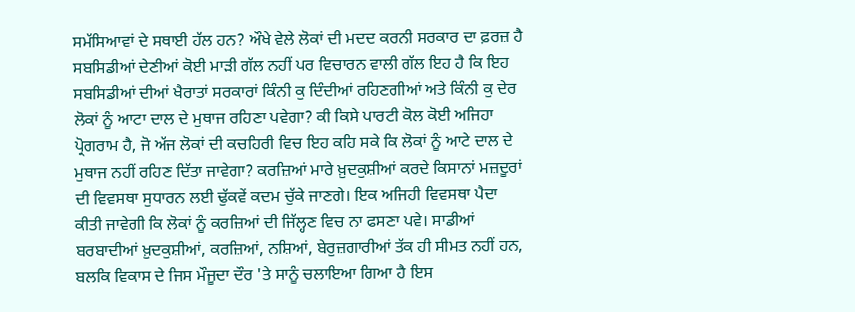ਸਮੱਸਿਆਵਾਂ ਦੇ ਸਥਾਈ ਹੱਲ ਹਨ? ਔਖੇ ਵੇਲੇ ਲੋਕਾਂ ਦੀ ਮਦਦ ਕਰਨੀ ਸਰਕਾਰ ਦਾ ਫ਼ਰਜ਼ ਹੈ ਸਬਸਿਡੀਆਂ ਦੇਣੀਆਂ ਕੋਈ ਮਾੜੀ ਗੱਲ ਨਹੀਂ ਪਰ ਵਿਚਾਰਨ ਵਾਲੀ ਗੱਲ ਇਹ ਹੈ ਕਿ ਇਹ ਸਬਸਿਡੀਆਂ ਦੀਆਂ ਖੈਰਾਤਾਂ ਸਰਕਾਰਾਂ ਕਿੰਨੀ ਕੁ ਦਿੰਦੀਆਂ ਰਹਿਣਗੀਆਂ ਅਤੇ ਕਿੰਨੀ ਕੁ ਦੇਰ ਲੋਕਾਂ ਨੂੰ ਆਟਾ ਦਾਲ ਦੇ ਮੁਥਾਜ ਰਹਿਣਾ ਪਵੇਗਾ? ਕੀ ਕਿਸੇ ਪਾਰਟੀ ਕੋਲ ਕੋਈ ਅਜਿਹਾ ਪ੍ਰੋਗਰਾਮ ਹੈ, ਜੋ ਅੱਜ ਲੋਕਾਂ ਦੀ ਕਚਹਿਰੀ ਵਿਚ ਇਹ ਕਹਿ ਸਕੇ ਕਿ ਲੋਕਾਂ ਨੂੰ ਆਟੇ ਦਾਲ ਦੇ ਮੁਥਾਜ ਨਹੀਂ ਰਹਿਣ ਦਿੱਤਾ ਜਾਵੇਗਾ? ਕਰਜ਼ਿਆਂ ਮਾਰੇ ਖ਼ੁਦਕੁਸ਼ੀਆਂ ਕਰਦੇ ਕਿਸਾਨਾਂ ਮਜ਼ਦੂਰਾਂ ਦੀ ਵਿਵਸਥਾ ਸੁਧਾਰਨ ਲਈ ਢੁੱਕਵੇਂ ਕਦਮ ਚੁੱਕੇ ਜਾਣਗੇ। ਇਕ ਅਜਿਹੀ ਵਿਵਸਥਾ ਪੈਦਾ ਕੀਤੀ ਜਾਵੇਗੀ ਕਿ ਲੋਕਾਂ ਨੂੰ ਕਰਜ਼ਿਆਂ ਦੀ ਜਿੱਲ੍ਹਣ ਵਿਚ ਨਾ ਫਸਣਾ ਪਵੇ। ਸਾਡੀਆਂ ਬਰਬਾਦੀਆਂ ਖ਼ੁਦਕੁਸ਼ੀਆਂ, ਕਰਜ਼ਿਆਂ, ਨਸ਼ਿਆਂ, ਬੇਰੁਜ਼ਗਾਰੀਆਂ ਤੱਕ ਹੀ ਸੀਮਤ ਨਹੀਂ ਹਨ, ਬਲਕਿ ਵਿਕਾਸ ਦੇ ਜਿਸ ਮੌਜੂਦਾ ਦੌਰ 'ਤੇ ਸਾਨੂੰ ਚਲਾਇਆ ਗਿਆ ਹੈ ਇਸ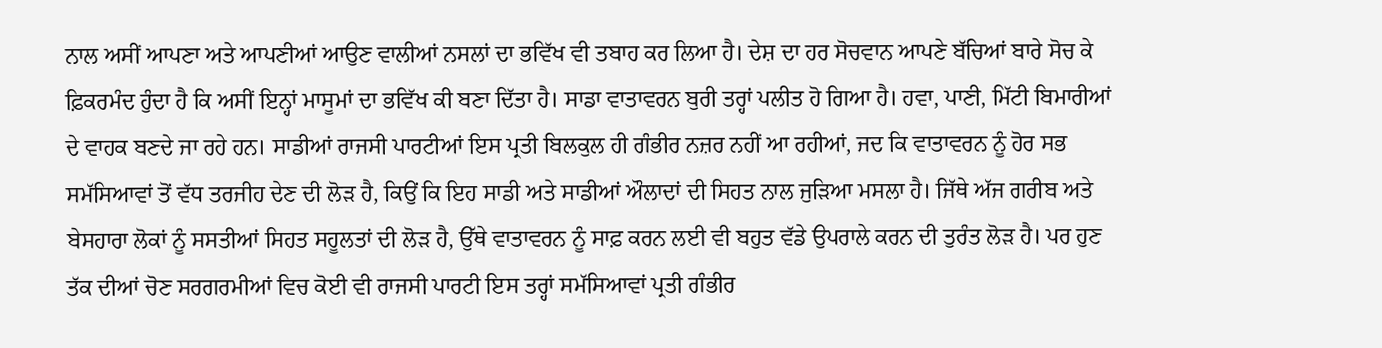ਨਾਲ ਅਸੀਂ ਆਪਣਾ ਅਤੇ ਆਪਣੀਆਂ ਆਉਣ ਵਾਲੀਆਂ ਨਸਲਾਂ ਦਾ ਭਵਿੱਖ ਵੀ ਤਬਾਹ ਕਰ ਲਿਆ ਹੈ। ਦੇਸ਼ ਦਾ ਹਰ ਸੋਚਵਾਨ ਆਪਣੇ ਬੱਚਿਆਂ ਬਾਰੇ ਸੋਚ ਕੇ ਫ਼ਿਕਰਮੰਦ ਹੁੰਦਾ ਹੈ ਕਿ ਅਸੀਂ ਇਨ੍ਹਾਂ ਮਾਸੂਮਾਂ ਦਾ ਭਵਿੱਖ ਕੀ ਬਣਾ ਦਿੱਤਾ ਹੈ। ਸਾਡਾ ਵਾਤਾਵਰਨ ਬੁਰੀ ਤਰ੍ਹਾਂ ਪਲੀਤ ਹੋ ਗਿਆ ਹੈ। ਹਵਾ, ਪਾਣੀ, ਮਿੱਟੀ ਬਿਮਾਰੀਆਂ ਦੇ ਵਾਹਕ ਬਣਦੇ ਜਾ ਰਹੇ ਹਨ। ਸਾਡੀਆਂ ਰਾਜਸੀ ਪਾਰਟੀਆਂ ਇਸ ਪ੍ਰਤੀ ਬਿਲਕੁਲ ਹੀ ਗੰਭੀਰ ਨਜ਼ਰ ਨਹੀਂ ਆ ਰਹੀਆਂ, ਜਦ ਕਿ ਵਾਤਾਵਰਨ ਨੂੰ ਹੋਰ ਸਭ ਸਮੱਸਿਆਵਾਂ ਤੋਂ ਵੱਧ ਤਰਜੀਹ ਦੇਣ ਦੀ ਲੋੜ ਹੈ, ਕਿਉਂ ਕਿ ਇਹ ਸਾਡੀ ਅਤੇ ਸਾਡੀਆਂ ਔਲਾਦਾਂ ਦੀ ਸਿਹਤ ਨਾਲ ਜੁੜਿਆ ਮਸਲਾ ਹੈ। ਜਿੱਥੇ ਅੱਜ ਗਰੀਬ ਅਤੇ ਬੇਸਹਾਰਾ ਲੋਕਾਂ ਨੂੰ ਸਸਤੀਆਂ ਸਿਹਤ ਸਹੂਲਤਾਂ ਦੀ ਲੋੜ ਹੈ, ਉੱਥੇ ਵਾਤਾਵਰਨ ਨੂੰ ਸਾਫ਼ ਕਰਨ ਲਈ ਵੀ ਬਹੁਤ ਵੱਡੇ ਉਪਰਾਲੇ ਕਰਨ ਦੀ ਤੁਰੰਤ ਲੋੜ ਹੈ। ਪਰ ਹੁਣ ਤੱਕ ਦੀਆਂ ਚੋਣ ਸਰਗਰਮੀਆਂ ਵਿਚ ਕੋਈ ਵੀ ਰਾਜਸੀ ਪਾਰਟੀ ਇਸ ਤਰ੍ਹਾਂ ਸਮੱਸਿਆਵਾਂ ਪ੍ਰਤੀ ਗੰਭੀਰ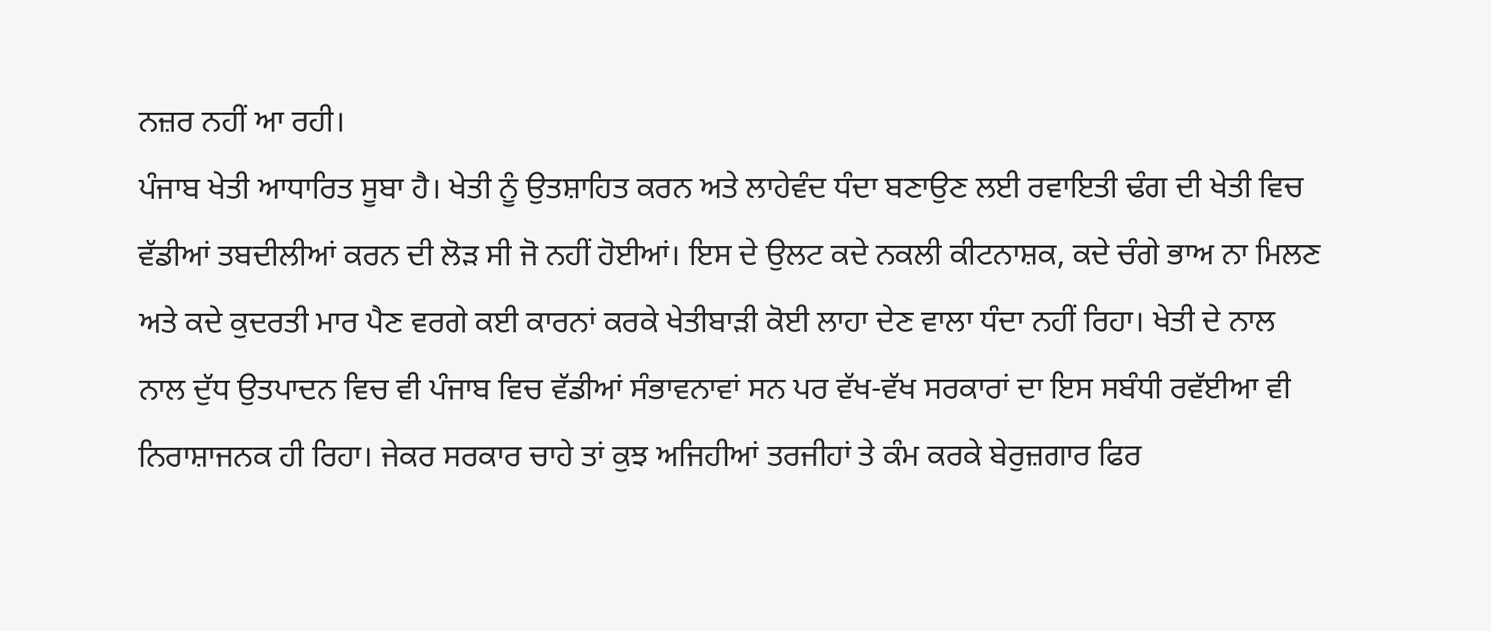ਨਜ਼ਰ ਨਹੀਂ ਆ ਰਹੀ।
ਪੰਜਾਬ ਖੇਤੀ ਆਧਾਰਿਤ ਸੂਬਾ ਹੈ। ਖੇਤੀ ਨੂੰ ਉਤਸ਼ਾਹਿਤ ਕਰਨ ਅਤੇ ਲਾਹੇਵੰਦ ਧੰਦਾ ਬਣਾਉਣ ਲਈ ਰਵਾਇਤੀ ਢੰਗ ਦੀ ਖੇਤੀ ਵਿਚ ਵੱਡੀਆਂ ਤਬਦੀਲੀਆਂ ਕਰਨ ਦੀ ਲੋੜ ਸੀ ਜੋ ਨਹੀਂ ਹੋਈਆਂ। ਇਸ ਦੇ ਉਲਟ ਕਦੇ ਨਕਲੀ ਕੀਟਨਾਸ਼ਕ, ਕਦੇ ਚੰਗੇ ਭਾਅ ਨਾ ਮਿਲਣ ਅਤੇ ਕਦੇ ਕੁਦਰਤੀ ਮਾਰ ਪੈਣ ਵਰਗੇ ਕਈ ਕਾਰਨਾਂ ਕਰਕੇ ਖੇਤੀਬਾੜੀ ਕੋਈ ਲਾਹਾ ਦੇਣ ਵਾਲਾ ਧੰਦਾ ਨਹੀਂ ਰਿਹਾ। ਖੇਤੀ ਦੇ ਨਾਲ ਨਾਲ ਦੁੱਧ ਉਤਪਾਦਨ ਵਿਚ ਵੀ ਪੰਜਾਬ ਵਿਚ ਵੱਡੀਆਂ ਸੰਭਾਵਨਾਵਾਂ ਸਨ ਪਰ ਵੱਖ-ਵੱਖ ਸਰਕਾਰਾਂ ਦਾ ਇਸ ਸਬੰਧੀ ਰਵੱਈਆ ਵੀ ਨਿਰਾਸ਼ਾਜਨਕ ਹੀ ਰਿਹਾ। ਜੇਕਰ ਸਰਕਾਰ ਚਾਹੇ ਤਾਂ ਕੁਝ ਅਜਿਹੀਆਂ ਤਰਜੀਹਾਂ ਤੇ ਕੰਮ ਕਰਕੇ ਬੇਰੁਜ਼ਗਾਰ ਫਿਰ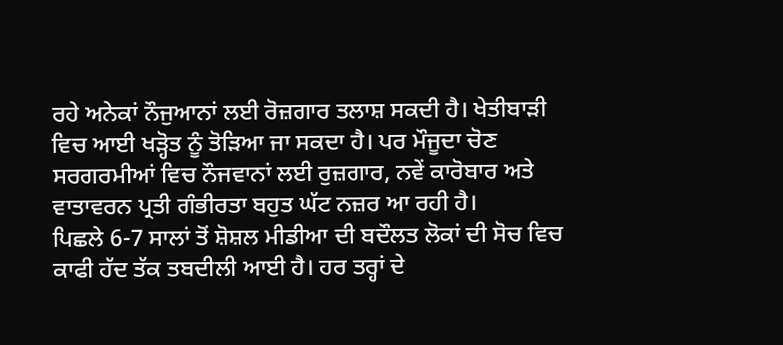ਰਹੇ ਅਨੇਕਾਂ ਨੌਜੁਆਨਾਂ ਲਈ ਰੋਜ਼ਗਾਰ ਤਲਾਸ਼ ਸਕਦੀ ਹੈ। ਖੇਤੀਬਾੜੀ ਵਿਚ ਆਈ ਖੜ੍ਹੋਤ ਨੂੰ ਤੋੜਿਆ ਜਾ ਸਕਦਾ ਹੈ। ਪਰ ਮੌਜੂਦਾ ਚੋਣ ਸਰਗਰਮੀਆਂ ਵਿਚ ਨੌਜਵਾਨਾਂ ਲਈ ਰੁਜ਼ਗਾਰ, ਨਵੇਂ ਕਾਰੋਬਾਰ ਅਤੇ ਵਾਤਾਵਰਨ ਪ੍ਰਤੀ ਗੰਭੀਰਤਾ ਬਹੁਤ ਘੱਟ ਨਜ਼ਰ ਆ ਰਹੀ ਹੈ।
ਪਿਛਲੇ 6-7 ਸਾਲਾਂ ਤੋਂ ਸ਼ੋਸ਼ਲ ਮੀਡੀਆ ਦੀ ਬਦੌਲਤ ਲੋਕਾਂ ਦੀ ਸੋਚ ਵਿਚ ਕਾਫੀ ਹੱਦ ਤੱਕ ਤਬਦੀਲੀ ਆਈ ਹੈ। ਹਰ ਤਰ੍ਹਾਂ ਦੇ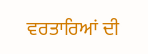ਵਰਤਾਰਿਆਂ ਦੀ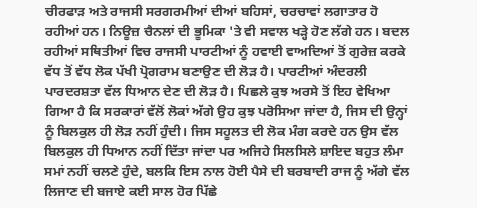ਚੀਰਫਾੜ ਅਤੇ ਰਾਜਸੀ ਸਰਗਰਮੀਆਂ ਦੀਆਂ ਬਹਿਸਾਂ, ਚਰਚਾਵਾਂ ਲਗਾਤਾਰ ਹੋ ਰਹੀਆਂ ਹਨ। ਨਿਊਜ਼ ਚੈਨਲਾਂ ਦੀ ਭੂਮਿਕਾ 'ਤੇ ਵੀ ਸਵਾਲ ਖੜ੍ਹੇ ਹੋਣ ਲੱਗੇ ਹਨ। ਬਦਲ ਰਹੀਆਂ ਸਥਿਤੀਆਂ ਵਿਚ ਰਾਜਸੀ ਪਾਰਟੀਆਂ ਨੂੰ ਹਵਾਈ ਵਾਅਦਿਆਂ ਤੋਂ ਗੁਰੇਜ਼ ਕਰਕੇ ਵੱਧ ਤੋਂ ਵੱਧ ਲੋਕ ਪੱਖੀ ਪ੍ਰੋਗਰਾਮ ਬਣਾਉਣ ਦੀ ਲੋੜ ਹੈ। ਪਾਰਟੀਆਂ ਅੰਦਰਲੀ ਪਾਰਦਰਸ਼ਤਾ ਵੱਲ ਧਿਆਨ ਦੇਣ ਦੀ ਲੋੜ ਹੈ। ਪਿਛਲੇ ਕੁਝ ਅਰਸੇ ਤੋਂ ਇਹ ਵੇਖਿਆ ਗਿਆ ਹੈ ਕਿ ਸਰਕਾਰਾਂ ਵੱਲੋਂ ਲੋਕਾਂ ਅੱਗੇ ਉਹ ਕੁਝ ਪਰੋਸਿਆ ਜਾਂਦਾ ਹੈ, ਜਿਸ ਦੀ ਉਨ੍ਹਾਂ ਨੂੰ ਬਿਲਕੁਲ ਹੀ ਲੋੜ ਨਹੀਂ ਹੁੰਦੀ। ਜਿਸ ਸਹੂਲਤ ਦੀ ਲੋਕ ਮੰਗ ਕਰਦੇ ਹਨ ਉਸ ਵੱਲ ਬਿਲਕੁਲ ਹੀ ਧਿਆਨ ਨਹੀਂ ਦਿੱਤਾ ਜਾਂਦਾ ਪਰ ਅਜਿਹੇ ਸਿਲਸਿਲੇ ਸ਼ਾਇਦ ਬਹੁਤ ਲੰਮਾ ਸਮਾਂ ਨਹੀਂ ਚਲਣੇ ਹੁੰਦੇ, ਬਲਕਿ ਇਸ ਨਾਲ ਹੋਈ ਪੈਸੇ ਦੀ ਬਰਬਾਦੀ ਰਾਜ ਨੂੰ ਅੱਗੇ ਵੱਲ ਲਿਜਾਣ ਦੀ ਬਜਾਏ ਕਈ ਸਾਲ ਹੋਰ ਪਿੱਛੇ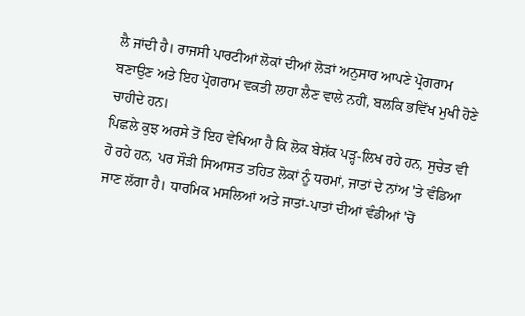ਲੈ ਜਾਂਦੀ ਹੈ। ਰਾਜਸੀ ਪਾਰਟੀਆਂ ਲੋਕਾਂ ਦੀਆਂ ਲੋੜਾਂ ਅਨੁਸਾਰ ਆਪਣੇ ਪ੍ਰੋਗਰਾਮ ਬਣਾਉਣ ਅਤੇ ਇਹ ਪ੍ਰੋਗਰਾਮ ਵਕਤੀ ਲਾਹਾ ਲੈਣ ਵਾਲੇ ਨਹੀਂ, ਬਲਕਿ ਭਵਿੱਖ ਮੁਖੀ ਹੋਣੇ ਚਾਹੀਦੇ ਹਨ।
ਪਿਛਲੇ ਕੁਝ ਅਰਸੇ ਤੋਂ ਇਹ ਵੇਖਿਆ ਹੈ ਕਿ ਲੋਕ ਬੇਸ਼ੱਕ ਪੜ੍ਹ-ਲਿਖ ਰਹੇ ਹਨ, ਸੁਚੇਤ ਵੀ ਹੋ ਰਹੇ ਹਨ, ਪਰ ਸੌੜੀ ਸਿਆਸਤ ਤਹਿਤ ਲੋਕਾਂ ਨੂੰ ਧਰਮਾਂ, ਜਾਤਾਂ ਦੇ ਨਾਂਅ 'ਤੇ ਵੰਡਿਆ ਜਾਣ ਲੱਗਾ ਹੈ। ਧਾਰਮਿਕ ਮਸਲਿਆਂ ਅਤੇ ਜਾਤਾਂ-ਪਾਤਾਂ ਦੀਆਂ ਵੰਡੀਆਂ 'ਚੋਂ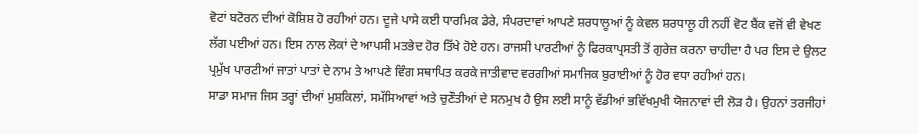ਵੋਟਾਂ ਬਟੋਰਨ ਦੀਆਂ ਕੋਸ਼ਿਸ਼ ਹੋ ਰਹੀਆਂ ਹਨ। ਦੂਜੇ ਪਾਸੇ ਕਈ ਧਾਰਮਿਕ ਡੇਰੇ, ਸੰਪਰਦਾਵਾਂ ਆਪਣੇ ਸ਼ਰਧਾਲੂਆਂ ਨੂੰ ਕੇਵਲ ਸ਼ਰਧਾਲੂ ਹੀ ਨਹੀਂ ਵੋਟ ਬੈਂਕ ਵਜੋਂ ਵੀ ਵੇਖਣ ਲੱਗ ਪਈਆਂ ਹਨ। ਇਸ ਨਾਲ ਲੋਕਾਂ ਦੇ ਆਪਸੀ ਮਤਭੇਦ ਹੋਰ ਤਿੱਖੇ ਹੋਏ ਹਨ। ਰਾਜਸੀ ਪਾਰਟੀਆਂ ਨੂੰ ਫਿਰਕਾਪ੍ਰਸਤੀ ਤੋਂ ਗੁਰੇਜ਼ ਕਰਨਾ ਚਾਹੀਦਾ ਹੈ ਪਰ ਇਸ ਦੇ ਉਲਟ ਪ੍ਰਮੁੱਖ ਪਾਰਟੀਆਂ ਜਾਤਾਂ ਪਾਤਾਂ ਦੇ ਨਾਮ ਤੇ ਆਪਣੇ ਵਿੰਗ ਸਥਾਪਿਤ ਕਰਕੇ ਜਾਤੀਵਾਦ ਵਰਗੀਆਂ ਸਮਾਜਿਕ ਬੁਰਾਈਆਂ ਨੂੰ ਹੋਰ ਵਧਾ ਰਹੀਆਂ ਹਨ।
ਸਾਡਾ ਸਮਾਜ ਜਿਸ ਤਰ੍ਹਾਂ ਦੀਆਂ ਮੁਸ਼ਕਿਲਾਂ, ਸਮੱਸਿਆਵਾਂ ਅਤੇ ਚੁਣੌਤੀਆਂ ਦੇ ਸਨਮੁਖ ਹੈ ਉਸ ਲਈ ਸਾਨੂੰ ਵੱਡੀਆਂ ਭਵਿੱਖਮੁਖੀ ਯੋਜਨਾਵਾਂ ਦੀ ਲੋੜ ਹੈ। ਉਹਨਾਂ ਤਰਜੀਹਾਂ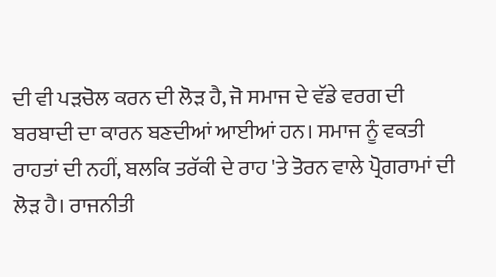ਦੀ ਵੀ ਪੜਚੋਲ ਕਰਨ ਦੀ ਲੋੜ ਹੈ, ਜੋ ਸਮਾਜ ਦੇ ਵੱਡੇ ਵਰਗ ਦੀ ਬਰਬਾਦੀ ਦਾ ਕਾਰਨ ਬਣਦੀਆਂ ਆਈਆਂ ਹਨ। ਸਮਾਜ ਨੂੰ ਵਕਤੀ ਰਾਹਤਾਂ ਦੀ ਨਹੀਂ, ਬਲਕਿ ਤਰੱਕੀ ਦੇ ਰਾਹ 'ਤੇ ਤੋਰਨ ਵਾਲੇ ਪ੍ਰੋਗਰਾਮਾਂ ਦੀ ਲੋੜ ਹੈ। ਰਾਜਨੀਤੀ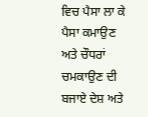ਵਿਚ ਪੈਸਾ ਲਾ ਕੇ ਪੈਸਾ ਕਮਾਉਣ ਅਤੇ ਚੌਧਰਾਂ ਚਮਕਾਉਣ ਦੀ ਬਜਾਏ ਦੇਸ਼ ਅਤੇ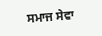ਸਮਾਜ ਸੇਵਾ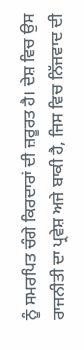ਨੂੰ ਸਮਰਪਿਤ ਚੰਗੇ ਕਿਰਦਾਰਾਂ ਦੀ ਜ਼ਰੂਰਤ ਹੈ। ਦੇਸ਼ ਵਿਚ ਉਸ ਰਾਜਨੀਤੀ ਦਾ ਪ੍ਰਵੇਸ਼ ਅਜੇ ਬਾਕੀ ਹੈ, ਜਿਸ ਵਿਚ ਨਿੱਜਵਾਦ ਦੀ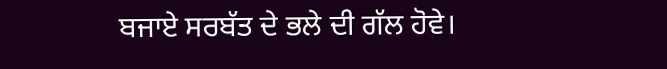ਬਜਾਏ ਸਰਬੱਤ ਦੇ ਭਲੇ ਦੀ ਗੱਲ ਹੋਵੇ।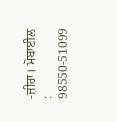-ਜ਼ੀਰਾ। ਮੋਬਾਈਲ : 98550-51099